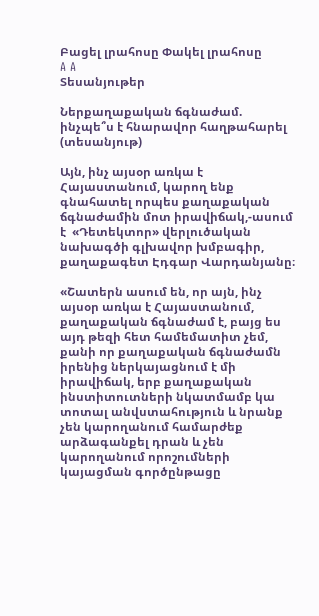Բացել լրահոսը Փակել լրահոսը
A A
Տեսանյութեր

Ներքաղաքական ճգնաժամ. ինչպե՞ս է հնարավոր հաղթահարել (տեսանյութ)

Այն, ինչ այսօր առկա է Հայաստանում, կարող ենք գնահատել որպես քաղաքական ճգնաժամին մոտ իրավիճակ,-ասում է  «Դետեկտոր» վերլուծական նախագծի գլխավոր խմբագիր, քաղաքագետ Էդգար Վարդանյանը։

«Շատերն ասում են, որ այն, ինչ այսօր առկա է Հայաստանում, քաղաքական ճգնաժամ է, բայց ես այդ թեզի հետ համեմատիտ չեմ, քանի որ քաղաքական ճգնաժամն իրենից ներկայացնում է մի իրավիճակ, երբ քաղաքական ինստիտուտների նկատմամբ կա տոտալ անվստահություն և նրանք չեն կարողանում համարժեք արձագանքել դրան և չեն կարողանում որոշումների կայացման գործընթացը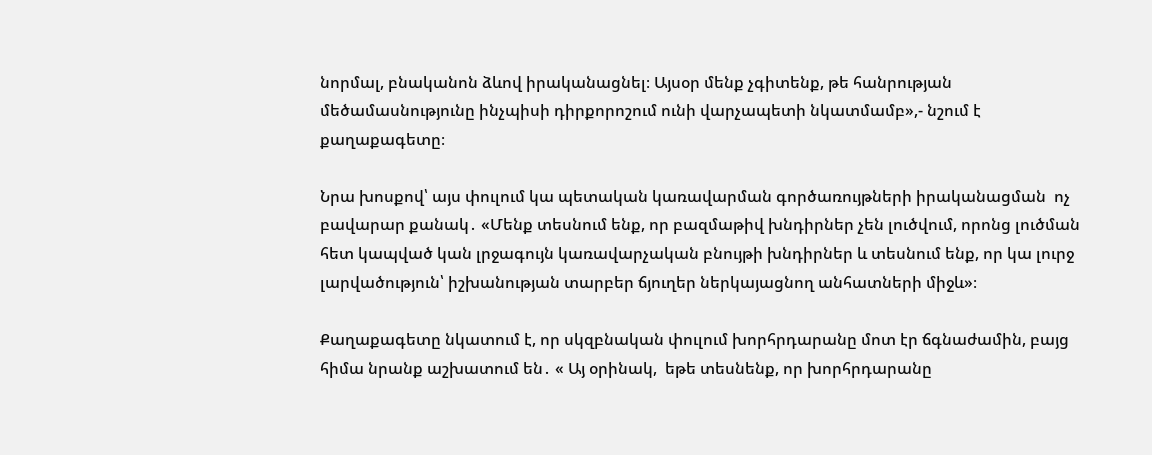նորմալ, բնականոն ձևով իրականացնել։ Այսօր մենք չգիտենք, թե հանրության մեծամասնությունը ինչպիսի դիրքորոշում ունի վարչապետի նկատմամբ»,- նշում է քաղաքագետը։

Նրա խոսքով՝ այս փուլում կա պետական կառավարման գործառույթների իրականացման  ոչ բավարար քանակ․ «Մենք տեսնում ենք, որ բազմաթիվ խնդիրներ չեն լուծվում, որոնց լուծման հետ կապված կան լրջագույն կառավարչական բնույթի խնդիրներ և տեսնում ենք, որ կա լուրջ լարվածություն՝ իշխանության տարբեր ճյուղեր ներկայացնող անհատների միջև»։

Քաղաքագետը նկատում է, որ սկզբնական փուլում խորհրդարանը մոտ էր ճգնաժամին, բայց հիմա նրանք աշխատում են․ « Այ օրինակ,  եթե տեսնենք, որ խորհրդարանը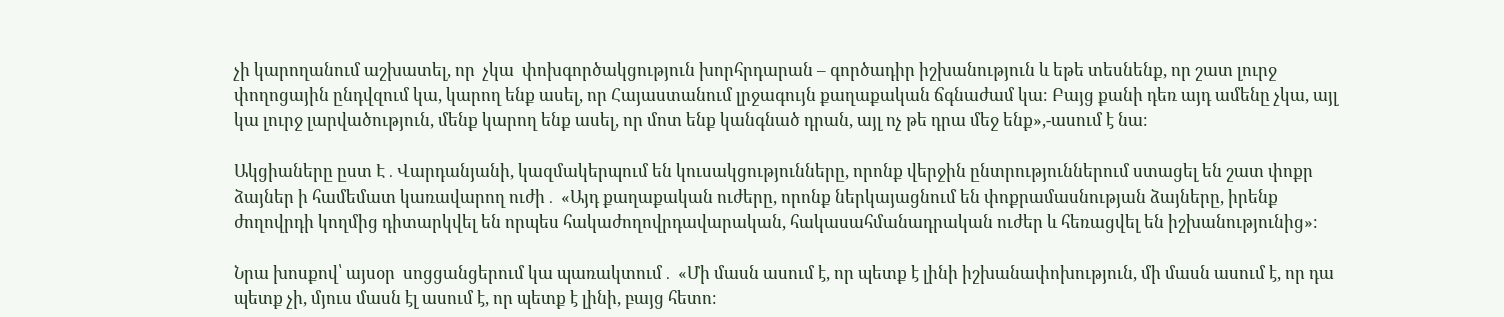չի կարողանում աշխատել, որ  չկա  փոխգործակցություն խորհրդարան – գործադիր իշխանություն և եթե տեսնենք, որ շատ լուրջ փողոցային ընդվզում կա, կարող ենք ասել, որ Հայաստանում լրջագույն քաղաքական ճգնաժամ կա։ Բայց քանի դեռ այդ ամենը չկա, այլ կա լուրջ լարվածություն, մենք կարող ենք ասել, որ մոտ ենք կանգնած դրան, այլ ոչ թե դրա մեջ ենք»,-ասում է նա։

Ակցիաները ըստ Է․Վարդանյանի, կազմակերպում են կուսակցությունները, որոնք վերջին ընտրություններում ստացել են շատ փոքր ձայներ ի համեմատ կառավարող ուժի․ «Այդ քաղաքական ուժերը, որոնք ներկայացնում են փոքրամասնության ձայները, իրենք ժողովրդի կողմից դիտարկվել են որպես հակաժողովրդավարական, հակասահմանադրական ուժեր և հեռացվել են իշխանությունից»։

Նրա խոսքով՝ այսօր  սոցցանցերում կա պառակտում․ «Մի մասն ասում է, որ պետք է լինի իշխանափոխություն, մի մասն ասում է, որ դա պետք չի, մյուս մասն էլ ասում է, որ պետք է լինի, բայց հետո։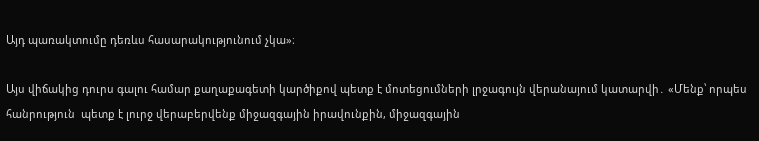Այդ պառակտումը դեռևս հասարակությունում չկա»։

Այս վիճակից դուրս գալու համար քաղաքագետի կարծիքով պետք է մոտեցումների լրջագույն վերանայում կատարվի․ «Մենք՝ որպես հանրություն  պետք է լուրջ վերաբերվենք միջազգային իրավունքին, միջազգային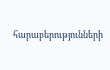հարաբերությունների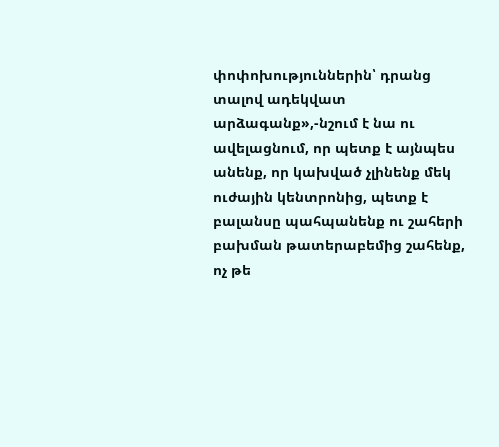փոփոխություններին՝ դրանց տալով ադեկվատ արձագանք»,-նշում է նա ու ավելացնում, որ պետք է այնպես անենք, որ կախված չլինենք մեկ ուժային կենտրոնից, պետք է բալանսը պահպանենք ու շահերի բախման թատերաբեմից շահենք, ոչ թե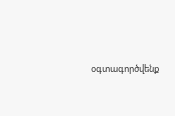օգտագործվենք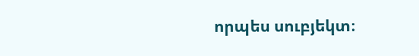որպես սուբյեկտ։